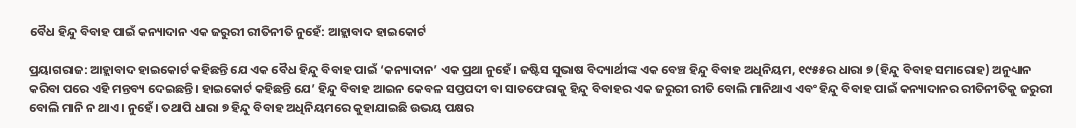ବୈଧ ହିନ୍ଦୁ ବିବାହ ପାଇଁ କନ୍ୟାଦାନ ଏକ ଜରୁରୀ ରୀତିନୀତି ନୁହେଁ: ଆହ୍ଲାବାଦ ହାଇକୋର୍ଟ

ପ୍ରୟାଗରାଜ: ଆହ୍ଲାବାଦ ହାଇକୋର୍ଟ କହିଛନ୍ତି ଯେ ଏକ ବୈଧ ହିନ୍ଦୁ ବିବାହ ପାଇଁ ‘କନ୍ୟାଦାନ’ ଏକ ପ୍ରଥା ନୁହେଁ। ଜଷ୍ଟିସ ସୁଭାଷ ବିଦ୍ୟାର୍ଥୀଙ୍କ ଏକ ବେଞ୍ଚ ହିନ୍ଦୁ ବିବାହ ଅଧିନିୟମ, ୧୯୫୫ର ଧାରା ୭ (ହିନ୍ଦୁ ବିବାହ ସମାରୋହ) ଅନୁଧ୍ୟାନ କରିବା ପରେ ଏହି ମନ୍ତବ୍ୟ ଦେଇଛନ୍ତି। ହାଇକୋର୍ଟ କହିଛନ୍ତି ଯେ’ ହିନ୍ଦୁ ବିବାହ ଆଇନ କେବଳ ସପ୍ତପଦୀ ବା ସାତଫେରାକୁ ହିନ୍ଦୁ ବିବାହର ଏକ ଜରୁରୀ ରୀତି ବୋଲି ମାନିଥାଏ ଏବଂ ହିନ୍ଦୁ ବିବାହ ପାଇଁ କନ୍ୟାଦାନର ରୀତିନୀତିକୁ ଜରୁରୀ ବୋଲି ମାନି ନ ଥାଏ। ନୁହେଁ। ତଥାପି ଧାରା ୭ ହିନ୍ଦୁ ବିବାହ ଅଧିନିୟମରେ କୁହାଯାଇଛି ଉଭୟ ପକ୍ଷର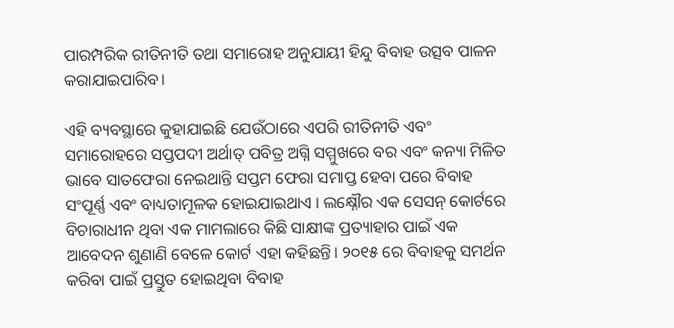ପାରମ୍ପରିକ ରୀତିନୀତି ତଥା ସମାରୋହ ଅନୁଯାୟୀ ହିନ୍ଦୁ ବିବାହ ଉତ୍ସବ ପାଳନ କରାଯାଇପାରିବ।

ଏହି ବ୍ୟବସ୍ଥାରେ କୁହାଯାଇଛି ଯେଉଁଠାରେ ଏପରି ରୀତିନୀତି ଏବଂ ସମାରୋହରେ ସପ୍ତପଦୀ ଅର୍ଥାତ୍ ପବିତ୍ର ଅଗ୍ନି ସମ୍ମୁଖରେ ବର ଏବଂ କନ୍ୟା ମିଳିତ ଭାବେ ସାତଫେରା ନେଇଥାନ୍ତି ସପ୍ତମ ଫେରା ସମାପ୍ତ ହେବା ପରେ ବିବାହ ସଂପୂର୍ଣ୍ଣ ଏବଂ ବାଧ୍ୟତାମୂଳକ ହୋଇଯାଇଥାଏ । ଲକ୍ଷ୍ନୌର ଏକ ସେସନ୍ କୋର୍ଟରେ ବିଚାରାଧୀନ ଥିବା ଏକ ମାମଲାରେ କିଛି ସାକ୍ଷୀଙ୍କ ପ୍ରତ୍ୟାହାର ପାଇଁ ଏକ ଆବେଦନ ଶୁଣାଣି ବେଳେ କୋର୍ଟ ଏହା କହିଛନ୍ତି। ୨୦୧୫ ରେ ବିବାହକୁ ସମର୍ଥନ କରିବା ପାଇଁ ପ୍ରସ୍ତୁତ ହୋଇଥିବା ବିବାହ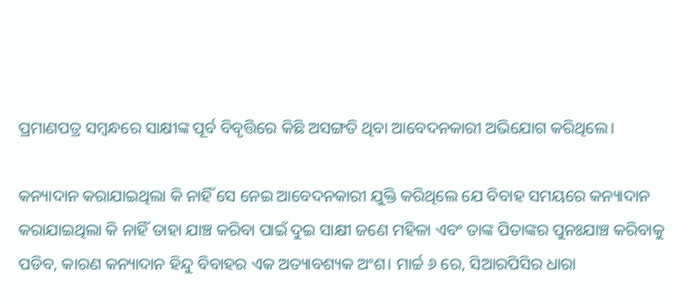ପ୍ରମାଣପତ୍ର ସମ୍ବନ୍ଧରେ ସାକ୍ଷୀଙ୍କ ପୂର୍ବ ବିବୃତ୍ତିରେ କିଛି ଅସଙ୍ଗତି ଥିବା ଆବେଦନକାରୀ ଅଭିଯୋଗ କରିଥିଲେ।

କନ୍ୟାଦାନ କରାଯାଇଥିଲା କି ନାହିଁ ସେ ନେଇ ଆବେଦନକାରୀ ଯୁକ୍ତି କରିଥିଲେ ଯେ ବିବାହ ସମୟରେ କନ୍ୟାଦାନ କରାଯାଇଥିଲା କି ନାହିଁ ତାହା ଯାଞ୍ଚ କରିବା ପାଇଁ ଦୁଇ ସାକ୍ଷୀ ଜଣେ ମହିଳା ଏବଂ ତାଙ୍କ ପିତାଙ୍କର ପୁନଃଯାଞ୍ଚ କରିବାକୁ ପଡିବ, କାରଣ କନ୍ୟାଦାନ ହିନ୍ଦୁ ବିବାହର ଏକ ଅତ୍ୟାବଶ୍ୟକ ଅଂଶ। ମାର୍ଚ୍ଚ ୬ ରେ, ସିଆରପିସିର ଧାରା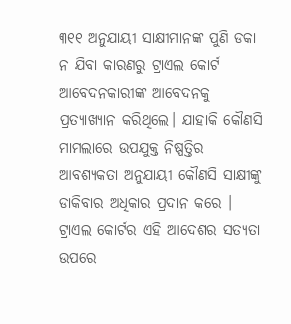୩୧୧ ଅନୁଯାୟୀ ସାକ୍ଷୀମାନଙ୍କ ପୁଣି ଡକା ନ ଯିବା କାରଣରୁ ଟ୍ରାଏଲ କୋର୍ଟ ଆବେଦନକାରୀଙ୍କ ଆବେଦନକୁ ପ୍ରତ୍ୟାଖ୍ୟାନ କରିଥିଲେ। ଯାହାକି କୌଣସି ମାମଲାରେ ଉପଯୁକ୍ତ ନିଷ୍ପତ୍ତିର ଆବଶ୍ୟକତା ଅନୁଯାୟୀ କୌଣସି ସାକ୍ଷୀଙ୍କୁ ଡାକିବାର ଅଧିକାର ପ୍ରଦାନ କରେ । ଟ୍ରାଏଲ କୋର୍ଟର ଏହି ଆଦେଶର ସତ୍ୟତା ଉପରେ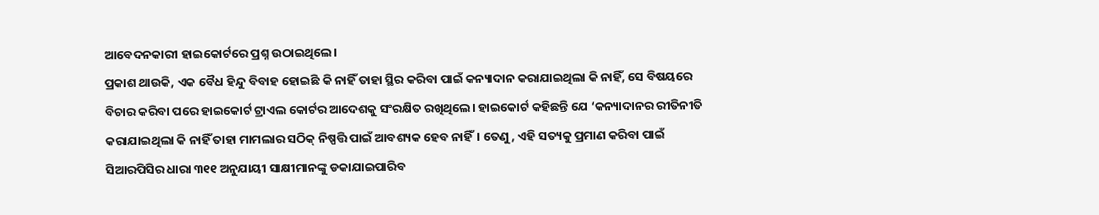ଆବେଦନକାରୀ ହାଇକୋର୍ଟରେ ପ୍ରଶ୍ନ ଉଠାଇଥିଲେ।
ପ୍ରକାଶ ଥାଉକି, ଏକ ବୈଧ ହିନ୍ଦୁ ବିବାହ ହୋଇଛି କି ନାହିଁ ତାହା ସ୍ଥିର କରିବା ପାଇଁ କନ୍ୟାଦାନ କରାଯାଇଥିଲା କି ନାହିଁ, ସେ ବିଷୟରେ ବିଚାର କରିବା ପରେ ହାଇକୋର୍ଟ ଟ୍ରାଏଲ କୋର୍ଟର ଆଦେଶକୁ ସଂରକ୍ଷିତ ରଖିଥିଲେ। ହାଇକୋର୍ଟ କହିଛନ୍ତି ଯେ ‘କନ୍ୟାଦାନର ରୀତିନୀତି କରାଯାଇଥିଲା କି ନାହିଁ ତାହା ମାମଲାର ସଠିକ୍ ନିଷ୍ପତ୍ତି ପାଇଁ ଆବଶ୍ୟକ ହେବ ନାହିଁ। ତେଣୁ, ଏହି ସତ୍ୟକୁ ପ୍ରମାଣ କରିବା ପାଇଁ ସିଆରପିସିର ଧାରା ୩୧୧ ଅନୁଯାୟୀ ସାକ୍ଷୀମାନଙ୍କୁ ଡକାଯାଇପାରିବ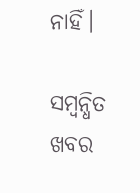ନାହିଁ।

ସମ୍ବନ୍ଧିତ ଖବର